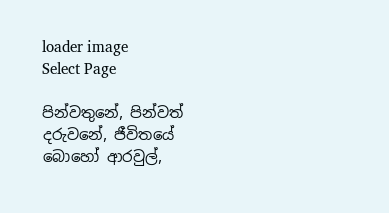loader image
Select Page

පින්වතුනේ, පින්වත් දරුවනේ, ජීවිතයේ බොහෝ ආරවුල්,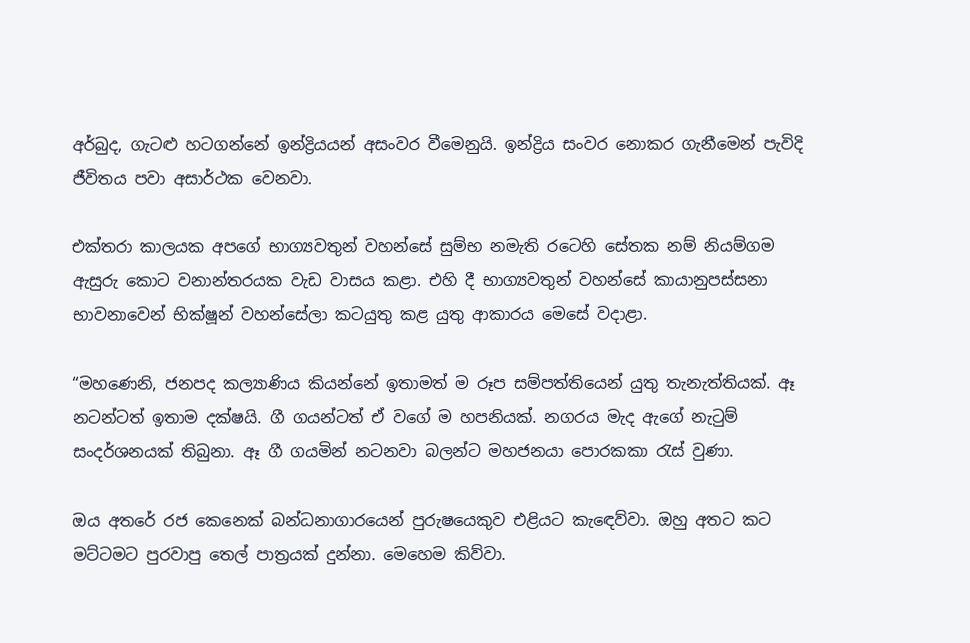අර්බුද, ගැටළු හටගන්නේ ඉන්ද්‍රියයන් අසංවර වීමෙනුයි. ඉන්ද්‍රිය සංවර නොකර ගැනීමෙන් පැවිදි ජීවිතය පවා අසාර්ථක වෙනවා.

එක්තරා කාලයක අපගේ භාග්‍යවතුන් වහන්සේ සුම්භ නමැති රටෙහි සේතක නම් නියම්ගම ඇසුරු කොට වනාන්තරයක වැඩ වාසය කළා. එහි දී භාග්‍යවතුන් වහන්සේ කායානුපස්සනා භාවනාවෙන් භික්ෂූන් වහන්සේලා කටයුතු කළ යුතු ආකාරය මෙසේ වදාළා.

“මහණෙනි, ජනපද කල්‍යාණිය කියන්නේ ඉතාමත් ම රූප සම්පත්තියෙන් යුතු තැනැත්තියක්. ඈ නටන්ටත් ඉතාම දක්ෂයි. ගී ගයන්ටත් ඒ වගේ ම හපනියක්. නගරය මැද ඇගේ නැටුම් සංදර්ශනයක් තිබුනා. ඈ ගී ගයමින් නටනවා බලන්ට මහජනයා පොරකකා රැස් වුණා.

ඔය අතරේ රජ කෙනෙක් බන්ධනාගාරයෙන් පුරුෂයෙකුව එළියට කැඳෙව්වා. ඔහු අතට කට මට්ටමට පුරවාපු තෙල් පාත්‍රයක් දුන්නා. මෙහෙම කිව්වා.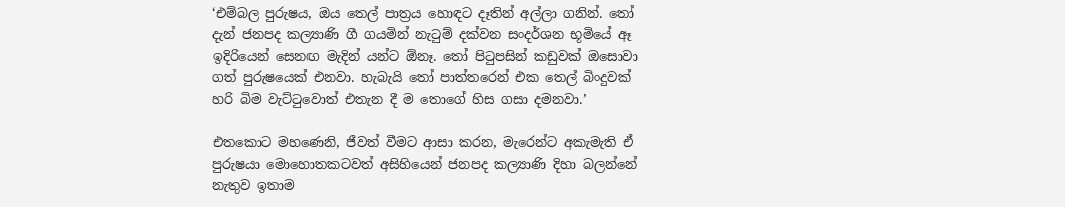‘එම්බල පුරුෂය, ඔය තෙල් පාත්‍රය හොඳට දෑතින් අල්ලා ගනින්. තෝ දැන් ජනපද කල්‍යාණි ගී ගයමින් නැටුම් දක්වන සංදර්ශන භූමියේ ඈ ඉදිරියෙන් සෙනඟ මැදින් යන්ට ඕනෑ. තෝ පිටුපසින් කඩුවක් ඔසොවා ගත් පුරුෂයෙක් එනවා. හැබැයි තෝ පාත්තරෙන් එක තෙල් බිංදුවක් හරි බිම වැට්ටුවොත් එතැන දී ම තොගේ හිස ගසා දමනවා.’

එතකොට මහණෙනි, ජීවත් වීමට ආසා කරන, මැරෙන්ට අකැමැති ඒ පුරුෂයා මොහොතකටවත් අසිහියෙන් ජනපද කල්‍යාණි දිහා බලන්නේ නැතුව ඉතාම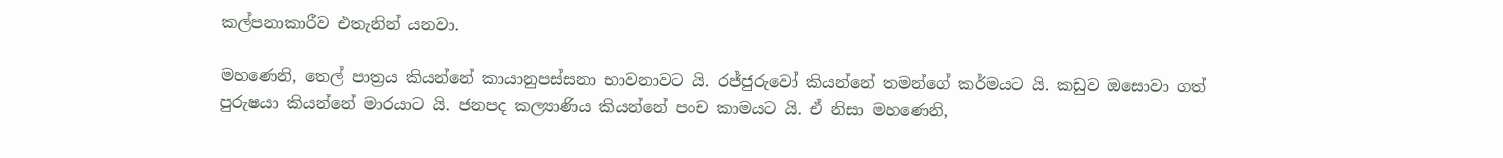කල්පනාකාරීව එතැනින් යනවා.

මහණෙනි, තෙල් පාත්‍රය කියන්නේ කායානුපස්සනා භාවනාවට යි. රජ්ජුරුවෝ කියන්නේ තමන්ගේ කර්මයට යි. කඩුව ඔසොවා ගත් පුරුෂයා කියන්නේ මාරයාට යි. ජනපද කල්‍යාණිය කියන්නේ පංච කාමයට යි. ඒ නිසා මහණෙනි,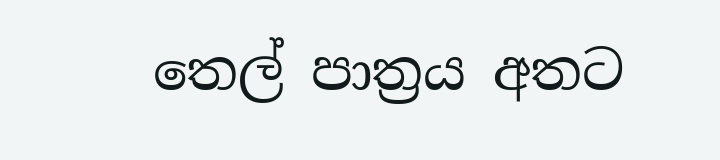තෙල් පාත්‍රය අතට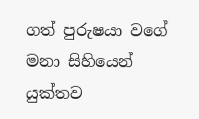ගත් පුරුෂයා වගේ මනා සිහියෙන් යුක්තව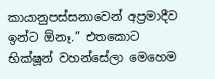කායානුපස්සනාවෙන් අප්‍රමාදීව ඉන්ට ඕනෑ.” එතකොට භික්ෂූන් වහන්සේලා මෙහෙම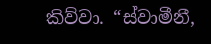කිව්වා. “ස්වාමීනී,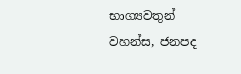භාග්‍යවතුන් වහන්ස, ජනපද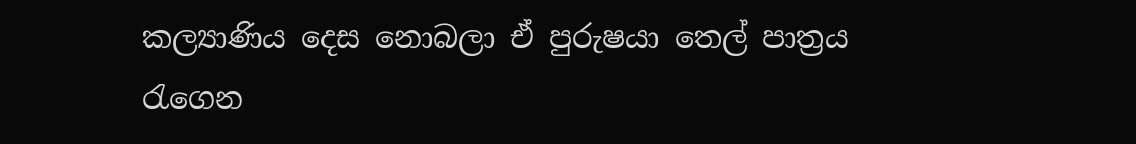කල්‍යාණිය දෙස නොබලා ඒ පුරුෂයා තෙල් පාත්‍රය රැගෙන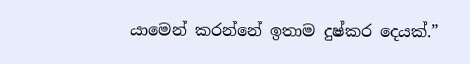යාමෙන් කරන්නේ ඉතාම දුෂ්කර දෙයක්.”